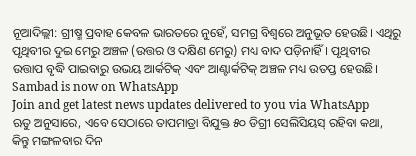ନୂଆଦିଲ୍ଲୀ: ଗ୍ରୀଷ୍ମ ପ୍ରବାହ କେବଳ ଭାରତରେ ନୁହେଁ, ସମଗ୍ର ବିଶ୍ବରେ ଅନୁଭୂତ ହେଉଛି। ଏଥିରୁ ପୃଥିବୀର ଦୁଇ ମେରୁ ଅଞ୍ଚଳ (ଉତ୍ତର ଓ ଦକ୍ଷିଣ ମେରୁ) ମଧ୍ୟ ବାଦ ପଡ଼ିନାହିଁ। ପୃଥିବୀର ଉତ୍ତାପ ବୃଦ୍ଧି ପାଇବାରୁ ଉଭୟ ଆର୍କଟିକ୍ ଏବଂ ଆଣ୍ଟାର୍କଟିକ୍ ଅଞ୍ଚଳ ମଧ୍ୟ ଉତପ୍ତ ହେଉଛି।
Sambad is now on WhatsApp
Join and get latest news updates delivered to you via WhatsApp
ଋତୁ ଅନୁସାରେ, ଏବେ ସେଠାରେ ତାପମାତ୍ରା ବିଯୁକ୍ତ ୫୦ ଡିଗ୍ରୀ ସେଲିସିୟସ୍ ରହିବା କଥା, କିନ୍ତୁ ମଙ୍ଗଳବାର ଦିନ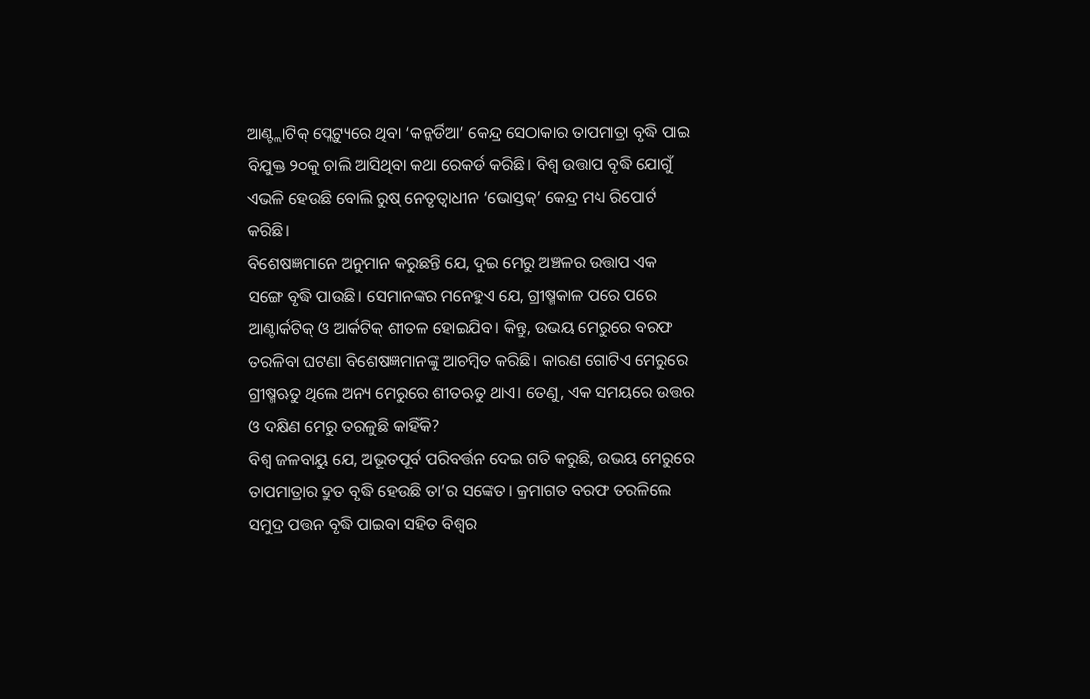ଆଣ୍ଟ୍ଲାଟିକ୍ ପ୍ଲେଟ୍ୟୁରେ ଥିବା ‘କନ୍କର୍ଡିଆ’ କେନ୍ଦ୍ର ସେଠାକାର ତାପମାତ୍ରା ବୃଦ୍ଧି ପାଇ ବିଯୁକ୍ତ ୨୦କୁ ଚାଲି ଆସିଥିବା କଥା ରେକର୍ଡ କରିଛି। ବିଶ୍ବ ଉତ୍ତାପ ବୃଦ୍ଧି ଯୋଗୁଁ ଏଭଳି ହେଉଛି ବୋଲି ରୁଷ୍ ନେତୃତ୍ବାଧୀନ ‘ଭୋସ୍ତକ୍’ କେନ୍ଦ୍ର ମଧ୍ୟ ରିପୋର୍ଟ କରିଛି।
ବିଶେଷଜ୍ଞମାନେ ଅନୁମାନ କରୁଛନ୍ତି ଯେ, ଦୁଇ ମେରୁ ଅଞ୍ଚଳର ଉତ୍ତାପ ଏକ ସଙ୍ଗେ ବୃଦ୍ଧି ପାଉଛି। ସେମାନଙ୍କର ମନେହୁଏ ଯେ, ଗ୍ରୀଷ୍ମକାଳ ପରେ ପରେ ଆଣ୍ଟାର୍କଟିକ୍ ଓ ଆର୍କଟିକ୍ ଶୀତଳ ହୋଇଯିବ। କିନ୍ତୁ, ଉଭୟ ମେରୁରେ ବରଫ ତରଳିବା ଘଟଣା ବିଶେଷଜ୍ଞମାନଙ୍କୁ ଆଚମ୍ବିତ କରିଛି। କାରଣ ଗୋଟିଏ ମେରୁରେ ଗ୍ରୀଷ୍ମଋତୁ ଥିଲେ ଅନ୍ୟ ମେରୁରେ ଶୀତଋତୁ ଥାଏ। ତେଣୁ, ଏକ ସମୟରେ ଉତ୍ତର ଓ ଦକ୍ଷିଣ ମେରୁ ତରଳୁଛି କାହିଁକି?
ବିଶ୍ବ ଜଳବାୟୁ ଯେ, ଅଭୂତପୂର୍ବ ପରିବର୍ତ୍ତନ ଦେଇ ଗତି କରୁଛି, ଉଭୟ ମେରୁରେ ତାପମାତ୍ରାର ଦ୍ରୁତ ବୃଦ୍ଧି ହେଉଛି ତା’ର ସଙ୍କେତ। କ୍ରମାଗତ ବରଫ ତରଳିଲେ ସମୁଦ୍ର ପତ୍ତନ ବୃଦ୍ଧି ପାଇବା ସହିତ ବିଶ୍ବର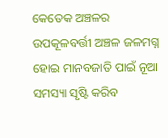କେତେକ ଅଞ୍ଚଳର ଉପକୂଳବର୍ତ୍ତୀ ଅଞ୍ଚଳ ଜଳମଗ୍ନ ହୋଇ ମାନବଜାତି ପାଇଁ ନୂଆ ସମସ୍ୟା ସୃଷ୍ଟି କରିବ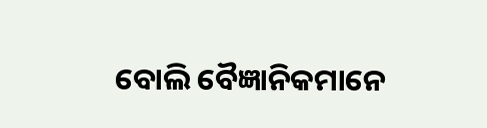ବୋଲି ବୈଜ୍ଞାନିକମାନେ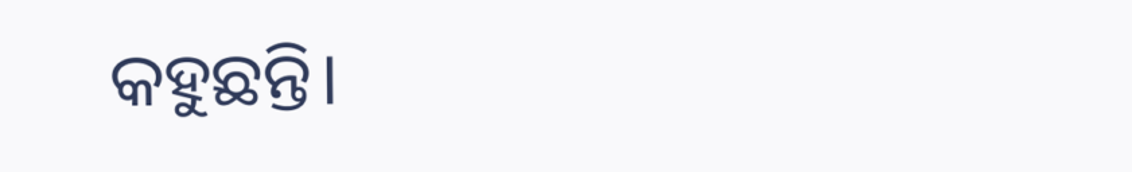କହୁଛନ୍ତି।